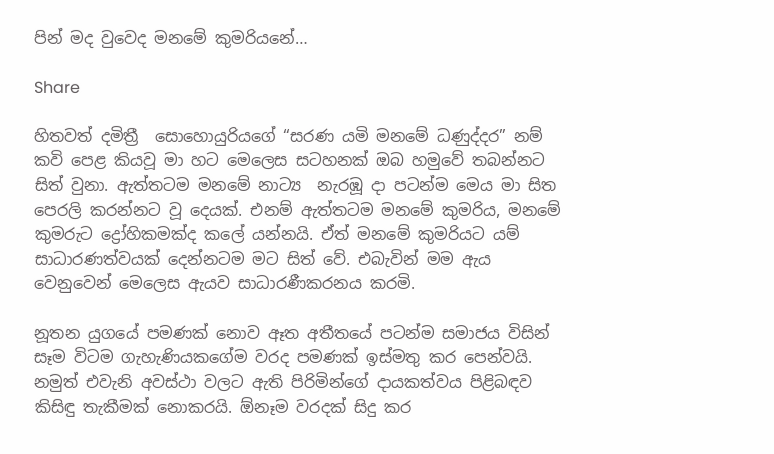පින් මද වුවෙද මනමේ කුමරියනේ…

Share

හිතවත් දමිත්‍රී  සොහොයුරියගේ “සරණ යමි මනමේ ධණුද්දර” නම් කවි පෙළ කියවූ මා හට මෙලෙස සටහනක් ඔබ හමුවේ තබන්නට සිත් වුනා. ඇත්තටම මනමේ නාට්‍ය  නැරඹූ දා පටන්ම මෙය මා සිත පෙරලි කරන්නට වූ දෙයක්. එනම් ඇත්තටම මනමේ කුමරිය, මනමේ කුමරුට ද්‍රෝහිකමක්ද කලේ යන්නයි. ඒත් මනමේ කුමරියට යම් සාධාරණත්වයක් දෙන්නටම මට සිත් වේ. එබැවින් මම ඇය වෙනුවෙන් මෙලෙස ඇයව සාධාරණීකරනය කරමි.

නූතන යුගයේ පමණක් නොව ඈත අතීතයේ පටන්ම සමාජය විසින් සෑම විටම ගැහැණියකගේම වරද පමණක් ඉස්මතු කර පෙන්වයි. නමුත් එවැනි අවස්ථා වලට ඇති පිරිමින්ගේ දායකත්වය පිළිබඳව කිසිඳු තැකීමක් නොකරයි. ඕනෑම වරදක් සිදු කර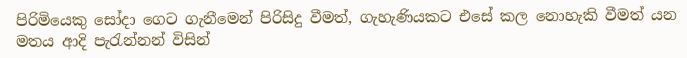පිරිමියෙකු සෝදා ගෙට ගැනීමෙන් පිරිසිදු වීමත්, ගැහැණියකට එසේ කල නොහැකි වීමත් යන මතය ආදි පැරැන්නන් විසින්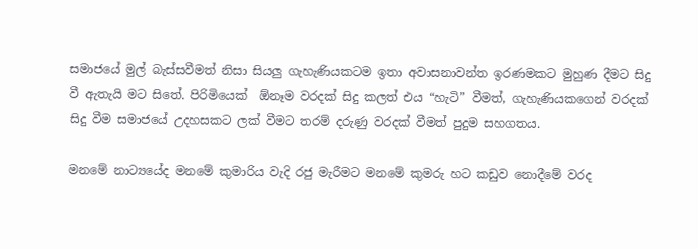සමාජයේ මුල් බැස්සවීමත් නිසා සියලු ගැහැණියකටම ඉතා අවාසනාවන්ත ඉරණමකට මුහුණ දීමට සිදු වී ඇතැයි මට සිතේ. පිරිමියෙක්  ඕනෑම වරදක් සිදු කලත් එය “හැටි” වීමත්, ගැහැණියකගෙන් වරදක් සිදු වීම සමාජයේ උදහසකට ලක් වීමට තරම් දරුණු වරදක් වීමත් පුදුම සහගතය.

මනමේ නාට්‍යයේද මනමේ කුමාරිය වැදි රජු මැරීමට මනමේ කුමරු හට කඩුව නොදීමේ වරද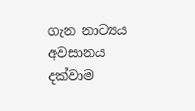ගැන නාට්‍යය අවසානය දක්වාම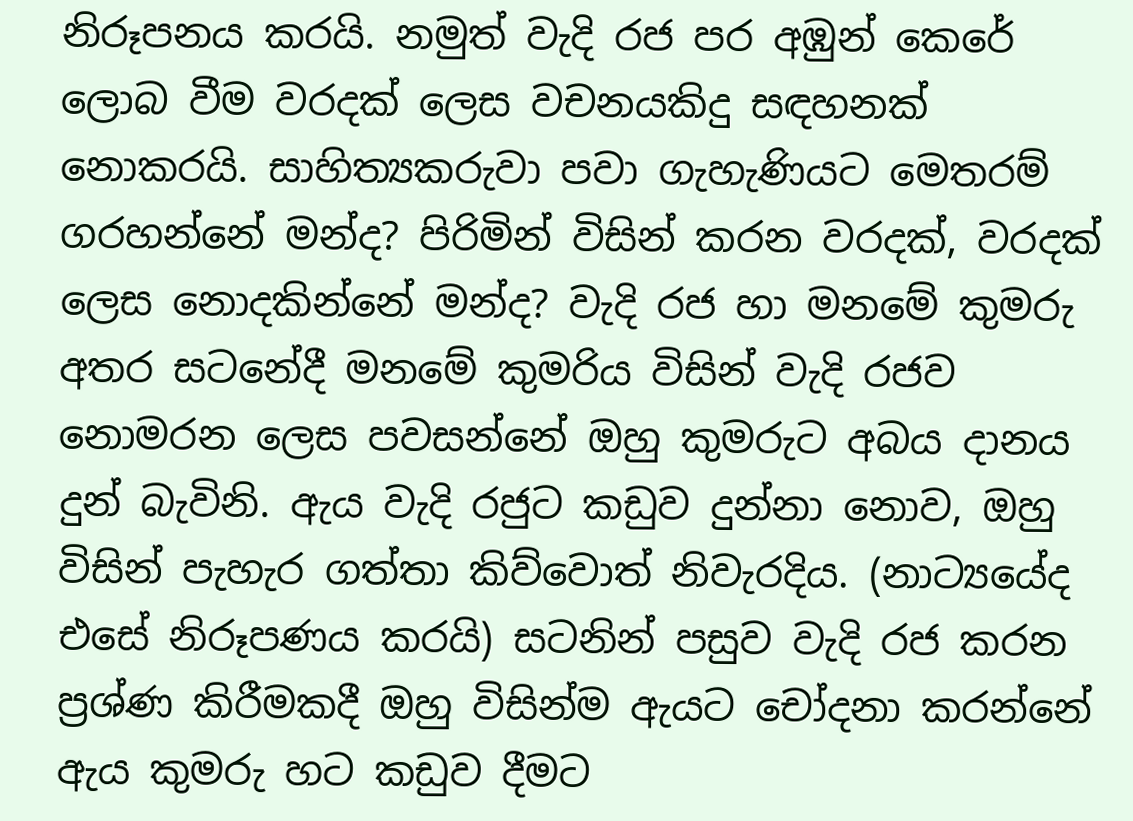නිරූපනය කරයි. නමුත් වැදි රජ පර අඹුන් කෙරේ ලොබ වීම වරදක් ලෙස වචනයකිදු සඳහනක් නොකරයි. සාහිත්‍යකරුවා පවා ගැහැණියට මෙතරම් ගරහන්නේ මන්ද? පිරිමින් විසින් කරන වරදක්, වරදක් ලෙස නොදකින්නේ මන්ද? වැදි රජ හා මනමේ කුමරු අතර සටනේදී මනමේ කුමරිය විසින් වැදි රජව නොමරන ලෙස පවසන්නේ ඔහු කුමරුට අබය දානය දුන් බැවිනි. ඇය වැදි රජුට කඩුව දුන්නා නොව, ඔහු විසින් පැහැර ගත්තා කිව්වොත් නිවැරදිය. (නාට්‍යයේද එසේ නිරූපණය කරයි) සටනින් පසුව වැදි රජ කරන  ප්‍රශ්ණ කිරීමකදී ඔහු විසින්ම ඇයට චෝදනා කරන්නේ ඇය කුමරු හට කඩුව දීමට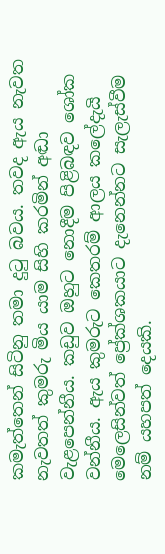කමැත්තෙන් සිටිනු තමා දුටු බවය. තවද ඇය නැවත නැවතත් කුමරු මිය යාම සිහි කරමින් අඬා වැළපෙන්නීය. කඩුව ඔහුට නොදීම පිළිබඳව ශෝක වන්නීය. ඇය කුමරුට කෙතරම් ආලය කලේදැයි මෙලෙසින්වත් ප්‍රේක්ශකයාට දැනෙන්නට සැලැස්වීම නම් යහපත් දෙයකි.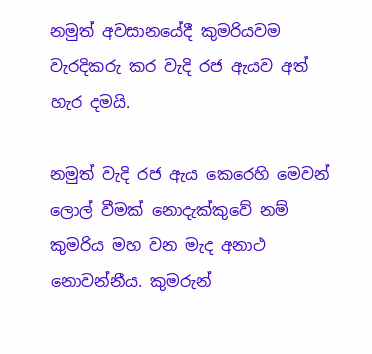නමුත් අවසානයේදී කුමරියවම වැරදිකරු කර වැදි රජ ඇයව අත් හැර දමයි.

නමුත් වැදි රජ ඇය කෙරෙහි මෙවන් ලොල් වීමක් නොදැක්කුවේ නම් කුමරිය මහ වන මැද අනාථ නොවන්නීය. කුමරුන්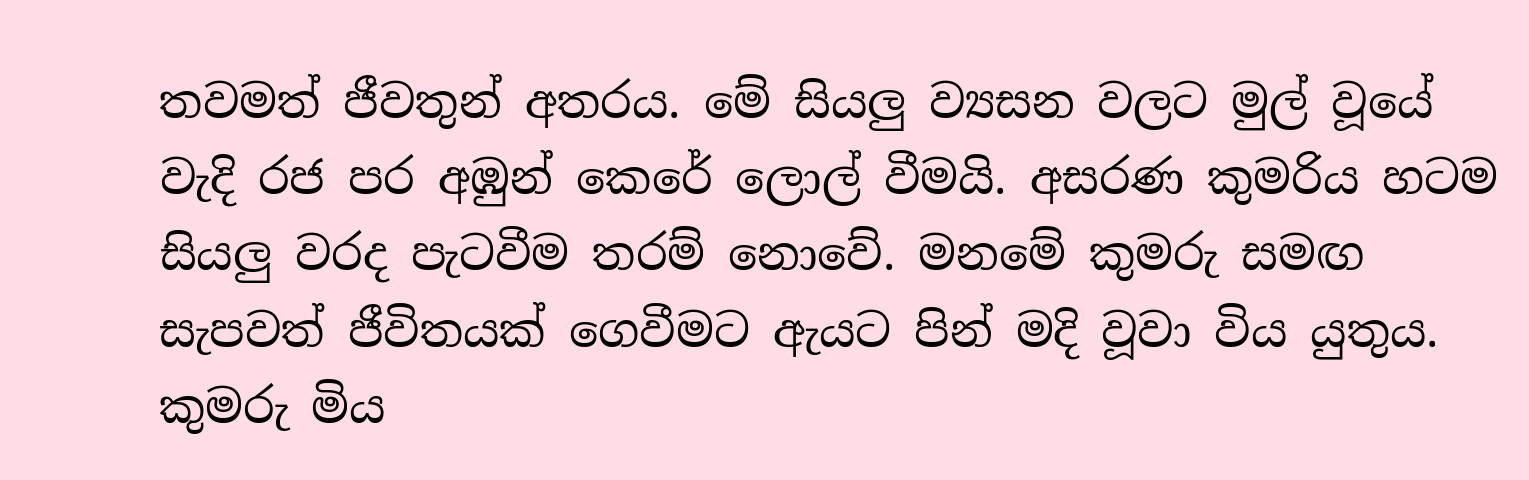තවමත් ජීවතුන් අතරය. මේ සියලු ව්‍යසන වලට මුල් වූයේ වැදි රජ පර අඹුන් කෙරේ ලොල් වීමයි. අසරණ කුමරිය හටම සියලු වරද පැටවීම තරම් නොවේ. මනමේ කුමරු සමඟ සැපවත් ජීවිතයක් ගෙවීමට ඇයට පින් මදි වූවා විය යුතුය. කුමරු මිය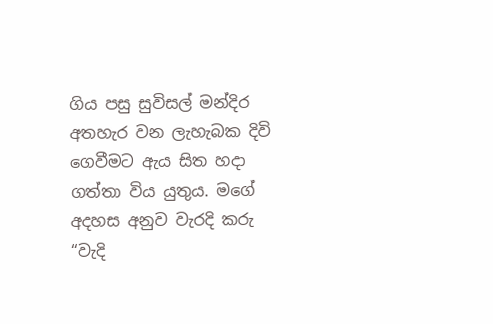ගිය පසු සුවිසල් මන්දිර අතහැර වන ලැහැබක දිවි ගෙවීමට ඇය සිත හදා ගත්තා විය යුතුය. මගේ අදහස අනුව වැරදි කරු “වැදි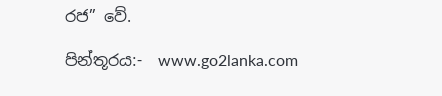රජ” වේ.

පින්තූරය:-  www.go2lanka.com